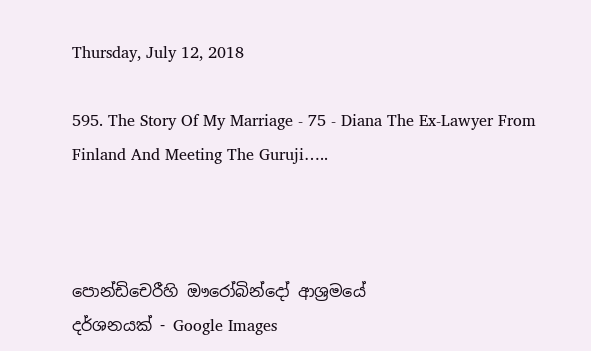Thursday, July 12, 2018

595. The Story Of My Marriage - 75 - Diana The Ex-Lawyer From Finland And Meeting The Guruji…..



පොන්ඩිචෙරීහි ඖරෝබින්දෝ ආශ්‍රමයේ
දර්ශනයක් - Google Images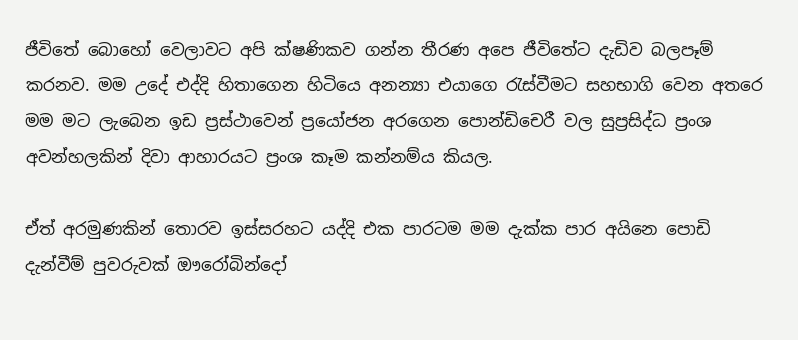ජීවිතේ බොහෝ වෙලාවට අපි ක්ෂණිකව ගන්න තීරණ අපෙ ජීවිතේට දැඩිව බලපෑම් කරනව. මම උදේ එද්දි හිතාගෙන හිටියෙ අනන්‍යා එයාගෙ රැස්වීමට සහභාගි වෙන අතරෙ මම මට ලැබෙන ඉඩ ප්‍රස්ථාවෙන් ප්‍රයෝජන අරගෙන පොන්ඩිචෙරී වල සුප්‍රසිද්ධ ප්‍රංශ අවන්හලකින් දිවා ආහාරයට ප්‍රංශ කෑම කන්නම්ය කියල.

ඒත් අරමුණකින් තොරව ඉස්සරහට යද්දි එක පාරටම මම දැක්ක පාර අයිනෙ පොඩි දැන්වීම් පුවරුවක් ඖරෝබින්දෝ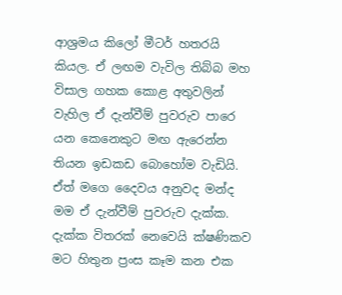ආශ්‍රමය කිලෝ මීටර් හතරයි කියල. ඒ ලඟම වැවිල තිබ්බ මහ විසාල ගහක කොළ අතුවලින් වැහිල ඒ දැන්වීම් පුවරුව පාරෙ යන කෙනෙකුට මඟ ඇරෙන්න තියන ඉඩකඩ බොහෝම වැඩියි. ඒත් මගෙ දෛවය අනුවද මන්ද මම ඒ දැන්වීම් පුවරුව දැක්ක. දැක්ක විතරක් නෙවෙයි ක්ෂණිකව මට හිතුන ප්‍රංස කෑම කන එක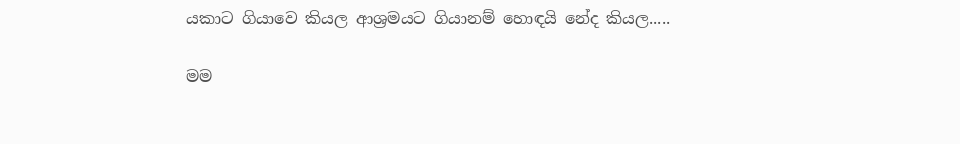යකාට ගියාවෙ කියල ආශ්‍රමයට ගියානම් හොඳයි නේද කියල.....

මම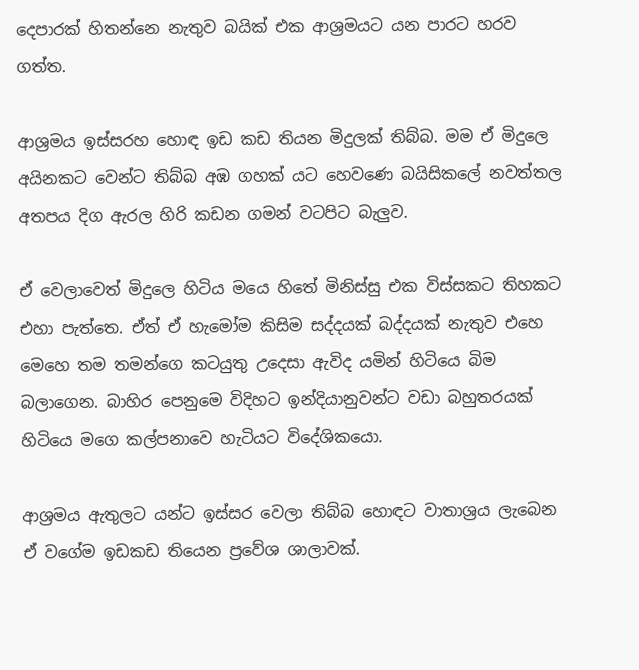දෙපාරක් හිතන්නෙ නැතුව බයික් එක ආශ්‍රමයට යන පාරට හරව ගත්ත.

ආශ්‍රමය ඉස්සරහ හොඳ ඉඩ කඩ තියන මිදුලක් තිබ්බ. මම ඒ මිදුලෙ අයිනකට වෙන්ට තිබ්බ අඹ ගහක් යට හෙවණෙ බයිසිකලේ නවත්තල අතපය දිග ඇරල හිරි කඩන ගමන් වටපිට බැලුව.

ඒ වෙලාවෙත් මිදුලෙ හිටිය මයෙ හිතේ මිනිස්සු එක විස්සකට තිහකට එහා පැත්තෙ. ඒත් ඒ හැමෝම කිසිම සද්දයක් බද්දයක් නැතුව එහෙ මෙහෙ තම තමන්ගෙ කටයුතු උදෙසා ඇවිද යමින් හිටියෙ බිම බලාගෙන. බාහිර පෙනුමෙ විදිහට ඉන්දියානුවන්ට වඩා බහුතරයක් හිටියෙ මගෙ කල්පනාවෙ හැටියට විදේශිකයො.

ආශ්‍රමය ඇතුලට යන්ට ඉස්සර වෙලා තිබ්බ හොඳට වාතාශ්‍රය ලැබෙන ඒ වගේම ඉඩකඩ තියෙන ප්‍රවේශ ශාලාවක්.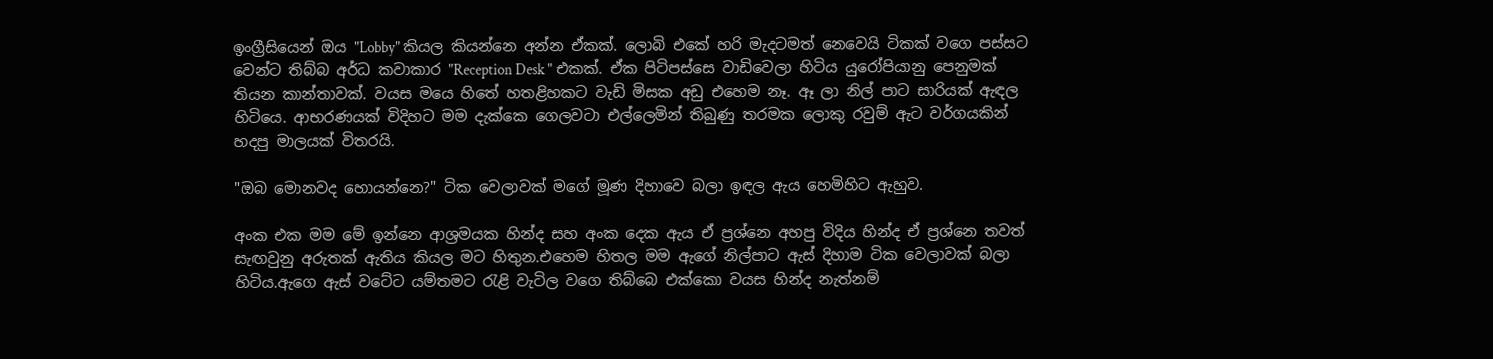ඉංග්‍රීසියෙන් ඔය "Lobby" කියල කියන්නෙ අන්න ඒකක්. ලොබි එකේ හරි මැදටමත් නෙවෙයි ටිකක් වගෙ පස්සට වෙන්ට තිබ්බ අර්ධ කවාකාර "Reception Desk " එකක්. ඒක පිටිපස්සෙ වාඩිවෙලා හිටිය යුරෝපියානු පෙනුමක් තියන කාන්තාවක්. වයස මයෙ හිතේ හතළිහකට වැඩි මිසක අඩු එහෙම නෑ. ඈ ලා නිල් පාට සාරියක් ඇඳල හිටියෙ. ආභරණයක් විදිහට මම දැක්කෙ ගෙලවටා එල්ලෙමින් තිබුණු තරමක ලොකු රවුම් ඇට වර්ගයකින් හදපු මාලයක් විතරයි.

"ඔබ මොනවද හොයන්නෙ?" ටික වෙලාවක් මගේ මූණ දිහාවෙ බලා ඉඳල ඇය හෙමිහිට ඇහුව.

අංක එක මම මේ ඉන්නෙ ආශ්‍රමයක හින්ද සහ අංක දෙක ඇය ඒ ප්‍රශ්නෙ අහපු විදිය හින්ද ඒ ප්‍රශ්නෙ තවත් සැඟවුනු අරුතක් ඇතිය කියල මට හිතුන.එහෙම හිතල මම ඇගේ නිල්පාට ඇස් දිහාම ටික වෙලාවක් බලා හිටිය.ඇගෙ ඇස් වටේට යම්තමට රැළි වැටිල වගෙ තිබ්බෙ එක්කො වයස හින්ද නැත්නම්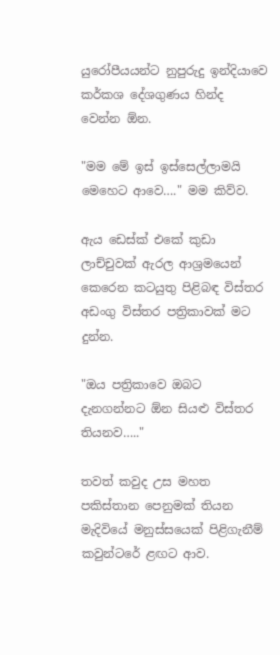යුරෝපීයයන්ට නුපුරුදු ඉන්දියාවෙ කර්කශ දේශගුණය හින්ද වෙන්න ඕන.

"මම මේ ඉස් ඉස්සෙල්ලාමයි මෙහෙට ආවෙ…." මම කිව්ව.

ඇය ඩෙස්ක් එකේ කුඩා ලාච්චුවක් ඇරල ආශ්‍රමයෙන් කෙරෙන කටයුතු පිළිබඳ විස්තර අඩංගු විස්තර පත්‍රිකාවක් මට දුන්න.

"ඔය පත්‍රිකාවෙ ඔබට දැනගන්නට ඕන සියළු විස්තර තියනව….."

තවත් කවුද උස මහත පකිස්තාන පෙනුමක් තියන මැදිවියේ මනුස්සයෙක් පිළිගැනීම් කවුන්ටරේ ළඟට ආව.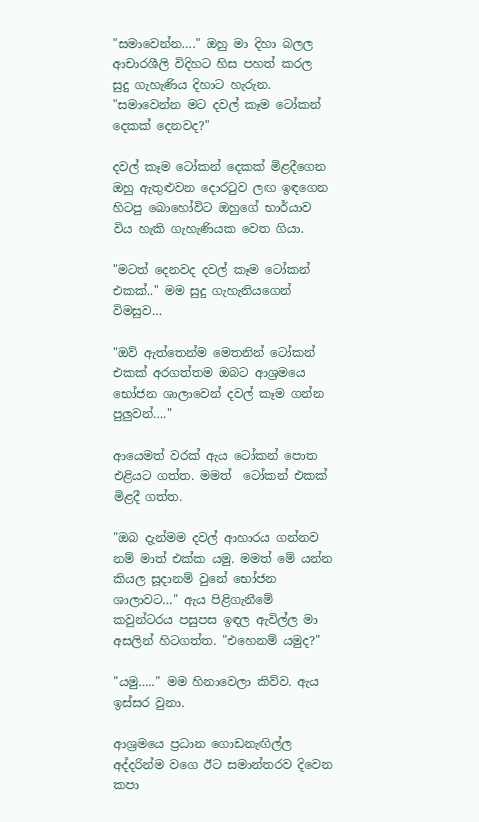"සමාවෙන්න…." ඔහු මා දිහා බලල ආචාරශීලි විදිහට හිස පහත් කරල සුදු ගැහැණිය දිහාට හැරුන. "සමාවෙන්න මට දවල් කෑම ටෝකන් දෙකක් දෙනවද?"

දවල් කෑම ටෝකන් දෙකක් මිළදීගෙන ඔහු ඇතුළුවන දොරටුව ලඟ ඉඳගෙන හිටපු බොහෝවිට ඔහුගේ භාර්යාව විය හැකි ගැහැණියක වෙත ගියා.

"මටත් දෙනවද දවල් කෑම ටෝකන් එකක්.." මම සුදු ගැහැනියගෙන් විමසුව…

"ඔව් ඇත්තෙන්ම මෙතනින් ටෝකන් එකක් අරගත්තම ඔබට ආශ්‍රමයෙ භෝජන ශාලාවෙන් දවල් කෑම ගන්න පුලුවන්…."

ආයෙමත් වරක් ඇය ටෝකන් පොත එළියට ගත්ත. මමත්  ටෝකන් එකක් මිළදී ගත්ත.

"ඔබ දැන්මම දවල් ආහාරය ගන්නව නම් මාත් එක්ක යමු. මමත් මේ යන්න කියල සූදානම් වුනේ භෝජන ශාලාවට…" ඇය පිළිගැනීමේ කවුන්ටරය පසුපස ඉඳල ඇවිල්ල මා අසලින් හිටගත්ත. "එහෙනම් යමුද?"

"යමු….." මම හිනාවෙලා කිව්ව. ඇය ඉස්සර වුනා.

ආශ්‍රමයෙ ප්‍රධාන ගොඩනැඟිල්ල අද්දරින්ම වගෙ ඊට සමාන්තරව දිවෙන කපා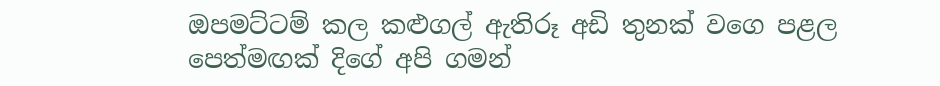ඔපමට්ටම් කල කළුගල් ඇතිරූ අඩි තුනක් වගෙ පළල පෙත්මඟක් දිගේ අපි ගමන්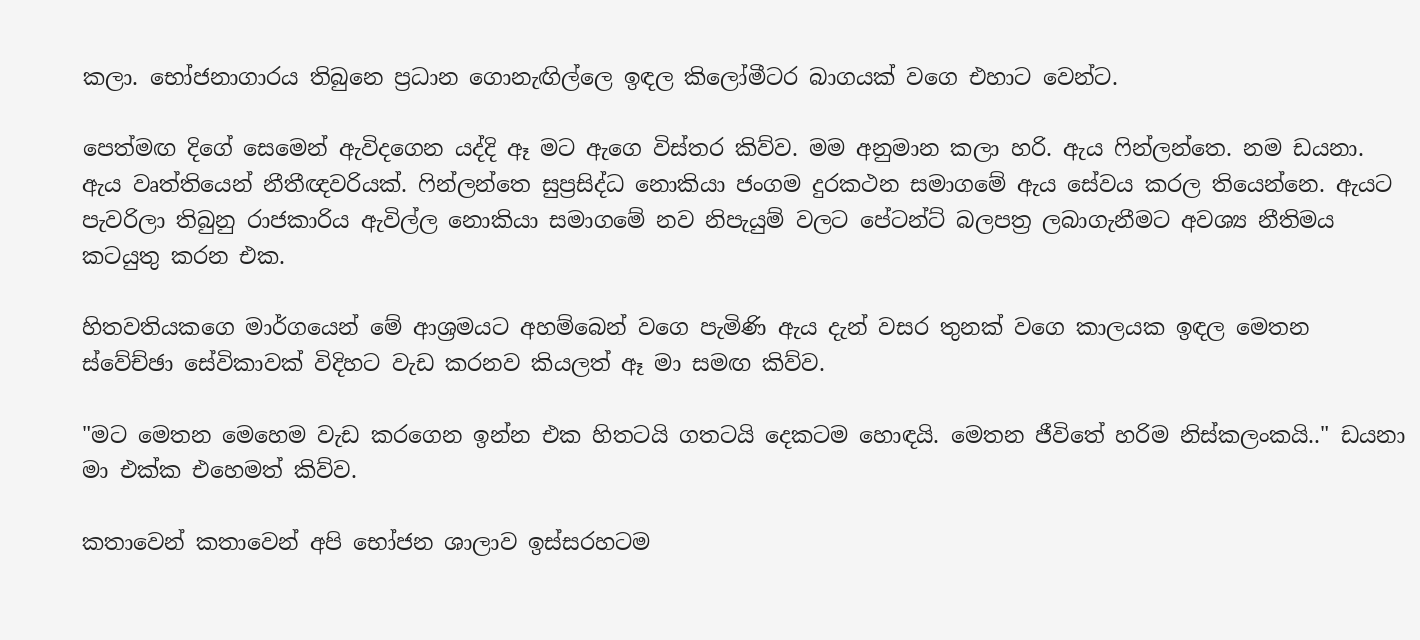කලා. භෝජනාගාරය තිබුනෙ ප්‍රධාන ගොනැඟිල්ලෙ ඉඳල කිලෝමීටර බාගයක් වගෙ එහාට වෙන්ට.

පෙත්මඟ දිගේ සෙමෙන් ඇවිදගෙන යද්දි ඈ මට ඇගෙ විස්තර කිව්ව. මම අනුමාන කලා හරි. ඇය ෆින්ලන්තෙ. නම ඩයනා. ඇය වෘත්තියෙන් නීතීඥවරියක්. ෆින්ලන්තෙ සුප්‍රසිද්ධ නොකියා ජංගම දුරකථන සමාගමේ ඇය සේවය කරල තියෙන්නෙ. ඇයට පැවරිලා තිබුනු රාජකාරිය ඇවිල්ල නොකියා සමාගමේ නව නිපැයුම් වලට පේටන්ට් බලපත්‍ර ලබාගැනීමට අවශ්‍ය නීතිමය කටයුතු කරන එක.

හිතවතියකගෙ මාර්ගයෙන් මේ ආශ්‍රමයට අහම්බෙන් වගෙ පැමිණි ඇය දැන් වසර තුනක් වගෙ කාලයක ඉඳල මෙතන ස්වේච්ඡා සේවිකාවක් විදිහට වැඩ කරනව කියලත් ඈ මා සමඟ කිව්ව.

"මට මෙතන මෙහෙම වැඩ කරගෙන ඉන්න එක හිතටයි ගතටයි දෙකටම හොඳයි. මෙතන ජීවිතේ හරිම නිස්කලංකයි.." ඩයනා මා එක්ක එහෙමත් කිව්ව.

කතාවෙන් කතාවෙන් අපි භෝජන ශාලාව ඉස්සරහටම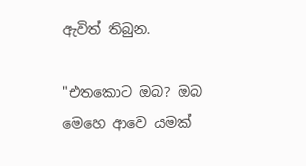ඇවිත් තිබුන.

"එතකොට ඔබ? ඔබ මෙහෙ ආවෙ යමක්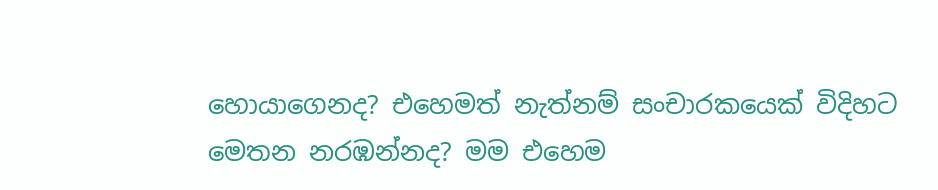හොයාගෙනද? එහෙමත් නැත්නම් සංචාරකයෙක් විදිහට මෙතන නරඹන්නද? මම එහෙම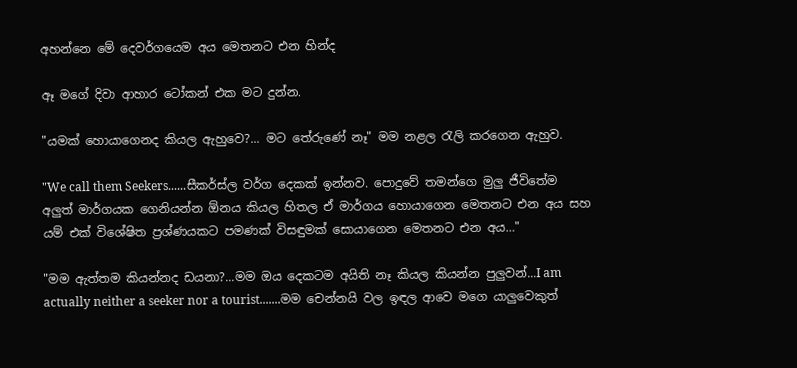අහන්නෙ මේ දෙවර්ගයෙම අය මෙතනට එන හින්ද

ඈ මගේ දිවා ආහාර ටෝකන් එක මට දුන්න.

"යමක් හොයාගෙනද කියල ඇහුවෙ?... මට තේරුණේ නෑ" මම නළල රැලි කරගෙන ඇහුව.

"We call them Seekers......සීකර්ස්ල වර්ග දෙකක් ඉන්නව. පොදුවේ තමන්ගෙ මුලු ජීවිතේම අලුත් මාර්ගයක ගෙනියන්න ඕනය කියල හිතල ඒ මාර්ගය හොයාගෙන මෙතනට එන අය සහ යම් එක් විශේෂිත ප්‍රශ්ණයකට පමණක් විසඳුමක් සොයාගෙන මෙතනට එන අය…"

"මම ඇත්තම කියන්නද ඩයනා?...මම ඔය දෙකටම අයිති නෑ කියල කියන්න පුලුවන්...I am actually neither a seeker nor a tourist.......මම චෙන්නයි වල ඉඳල ආවෙ මගෙ යාලුවෙකුත්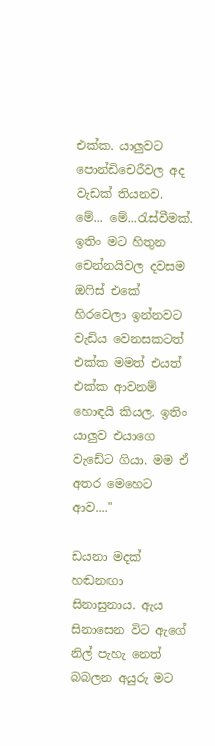එක්ක. යාලුවට පොන්ඩිචෙරීවල අද වැඩක් තියනව. මේ... මේ...රැස්වීමක්. ඉතිං මට හිතුන චෙන්නයිවල දවසම ඔෆිස් එකේ හිරවෙලා ඉන්නවට වැඩිය වෙනසකටත් එක්ක මමත් එයත් එක්ක ආවනම් හොඳයි කියල. ඉතිං යාලුව එයාගෙ වැඩේට ගියා. මම ඒ අතර මෙහෙට ආව...."

ඩයනා මදක් හඬනඟා සිනාසුනාය. ඇය සිනාසෙන විට ඇගේ නිල් පැහැ නෙත් බබලන අයුරු මට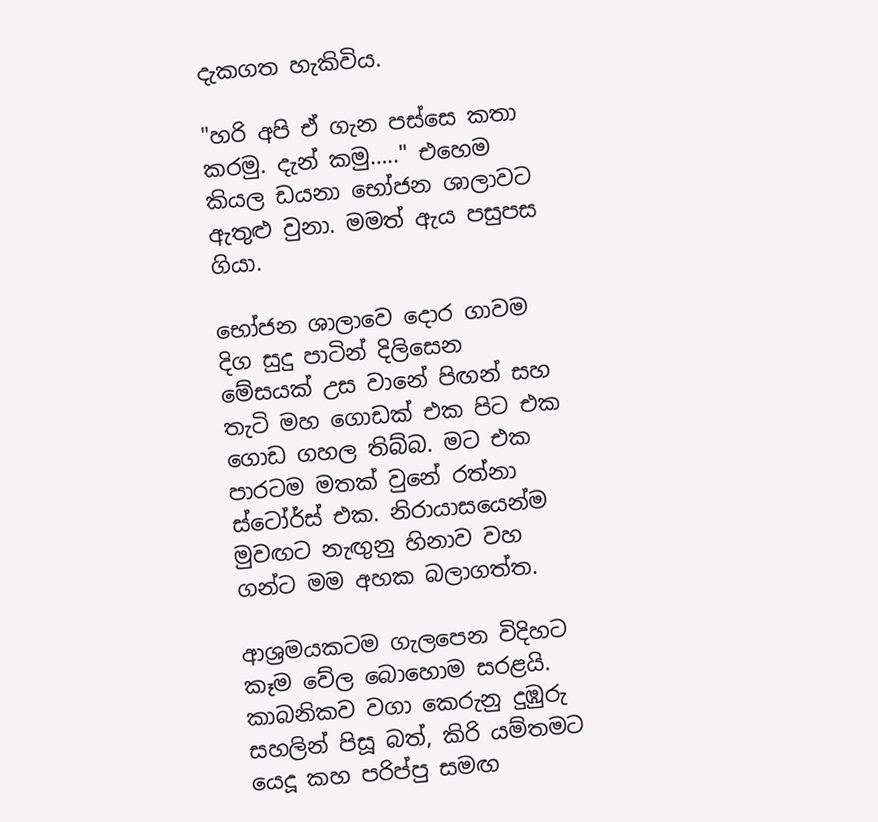දැකගත හැකිවිය.

"හරි අපි ඒ ගැන පස්සෙ කතා කරමු. දැන් කමු….." එහෙම කියල ඩයනා භෝජන ශාලාවට ඇතුළු වුනා. මමත් ඇය පසුපස ගියා.

භෝජන ශාලාවෙ දොර ගාවම දිග සුදු පාටින් දිලිසෙන මේසයක් උස වානේ පිඟන් සහ තැටි මහ ගොඩක් එක පිට එක ගොඩ ගහල තිබ්බ. මට එක පාරටම මතක් වුනේ රත්නා ස්ටෝර්ස් එක. නිරායාසයෙන්ම මුවඟට නැඟුනු හිනාව වහ ගන්ට මම අහක බලාගත්ත.

ආශ්‍රමයකටම ගැලපෙන විදිහට කෑම වේල බොහොම සරළයි. කාබනිකව වගා කෙරුනු දුඹුරු සහලින් පිසූ බත්, කිරි යම්තමට යෙදූ කහ පරිප්පු සමඟ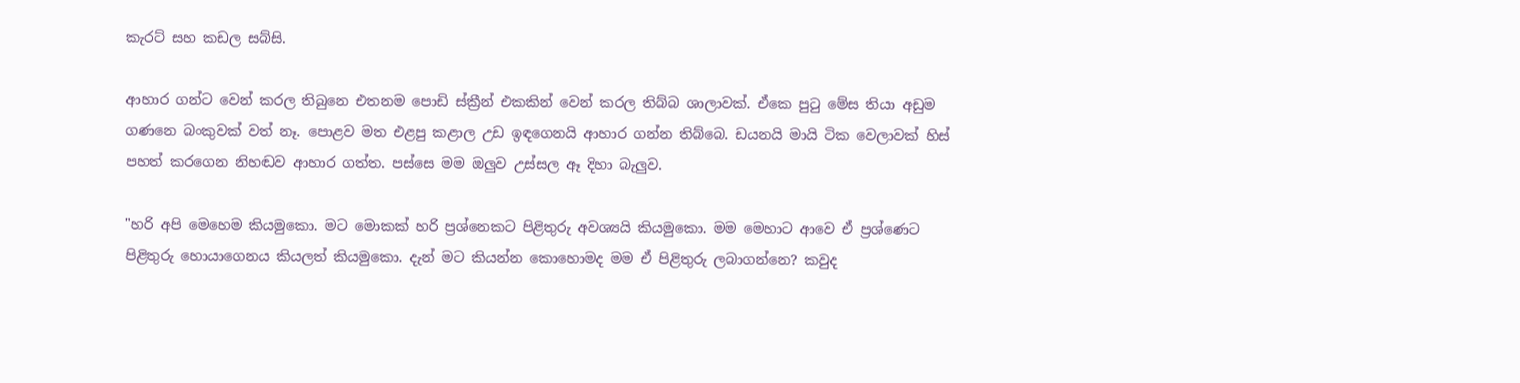කැරට් සහ කඩල සබ්සි.

ආහාර ගන්ට වෙන් කරල තිබුනෙ එතනම පොඩි ස්ක්‍රීන් එකකින් වෙන් කරල තිබ්බ ශාලාවක්. ඒකෙ පුටු මේස තියා අඩුම ගණනෙ බංකුවක් වත් නෑ. පොළව මත එළපු කළාල උඩ ඉඳගෙනයි ආහාර ගන්න තිබ්බෙ. ඩයනයි මායි ටික වෙලාවක් හිස් පහත් කරගෙන නිහඬව ආහාර ගත්ත. පස්සෙ මම ඔලුව උස්සල ඈ දිහා බැලුව.

"හරි අපි මෙහෙම කියමුකො. මට මොකක් හරි ප්‍රශ්නෙකට පිළිතුරු අවශ්‍යයි කියමුකො. මම මෙහාට ආවෙ ඒ ප්‍රශ්ණෙට පිළිතුරු හොයාගෙනය කියලත් කියමුකො. දැන් මට කියන්න කොහොමද මම ඒ පිළිතුරු ලබාගන්නෙ? කවුද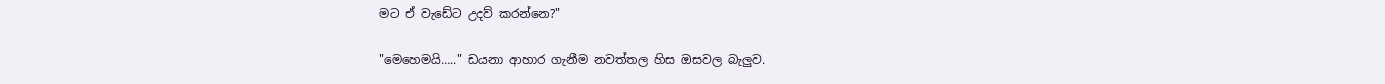මට ඒ වැඩේට උදව් කරන්නෙ?"

"මෙහෙමයි….." ඩයනා ආහාර ගැනීම නවත්තල හිස ඔසවල බැලුව.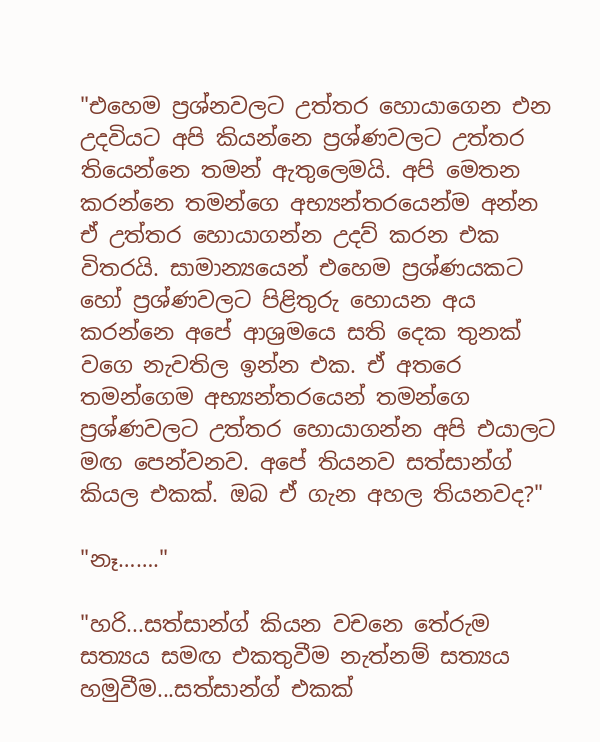"එහෙම ප්‍රශ්නවලට උත්තර හොයාගෙන එන උදවියට අපි කියන්නෙ ප්‍රශ්ණවලට උත්තර තියෙන්නෙ තමන් ඇතුලෙමයි. අපි මෙතන කරන්නෙ තමන්ගෙ අභ්‍යන්තරයෙන්ම අන්න ඒ උත්තර හොයාගන්න උදව් කරන එක විතරයි. සාමාන්‍යයෙන් එහෙම ප්‍රශ්ණයකට හෝ ප්‍රශ්ණවලට පිළිතුරු හොයන අය කරන්නෙ අපේ ආශ්‍රමයෙ සති දෙක තුනක් වගෙ නැවතිල ඉන්න එක. ඒ අතරෙ තමන්ගෙම අභ්‍යන්තරයෙන් තමන්ගෙ ප්‍රශ්ණවලට උත්තර හොයාගන්න අපි එයාලට මඟ පෙන්වනව. අපේ තියනව සත්සාන්ග් කියල එකක්. ඔබ ඒ ගැන අහල තියනවද?"

"නෑ……."

"හරි...සත්සාන්ග් කියන වචනෙ තේරුම සත්‍යය සමඟ එකතුවීම නැත්නම් සත්‍යය හමුවීම...සත්සාන්ග් එකක්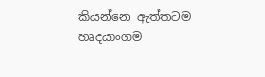කියන්නෙ ඇත්තටම හෘදයාංගම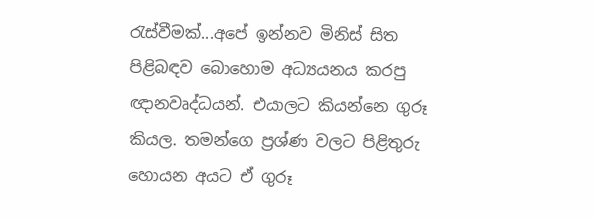රැස්වීමක්...අපේ ඉන්නව මිනිස් සිත පිළිබඳව බොහොම අධ්‍යයනය කරපු ඥානවෘද්ධයන්. එයාලට කියන්නෙ ගුරූ කියල. තමන්ගෙ ප්‍රශ්ණ වලට පිළිතුරු හොයන අයට ඒ ගුරූ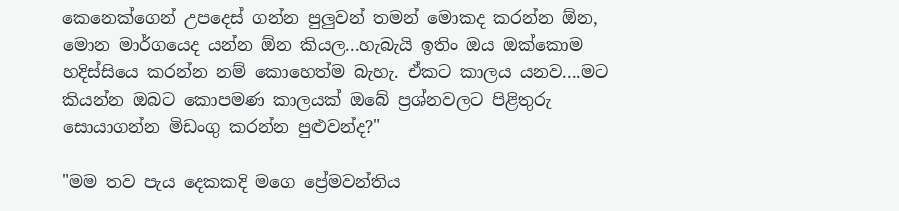කෙනෙක්ගෙන් උපදෙස් ගන්න පුලුවන් තමන් මොකද කරන්න ඕන, මොන මාර්ගයෙද යන්න ඕන කියල...හැබැයි ඉතිං ඔය ඔක්කොම හදිස්සියෙ කරන්න නම් කොහෙත්ම බැහැ. ඒකට කාලය යනව....මට කියන්න ඔබට කොපමණ කාලයක් ඔබේ ප්‍රශ්නවලට පිළිතුරු සොයාගන්න මිඩංගු කරන්න පුළුවන්ද?"

"මම තව පැය දෙකකදි මගෙ ප්‍රේමවන්තිය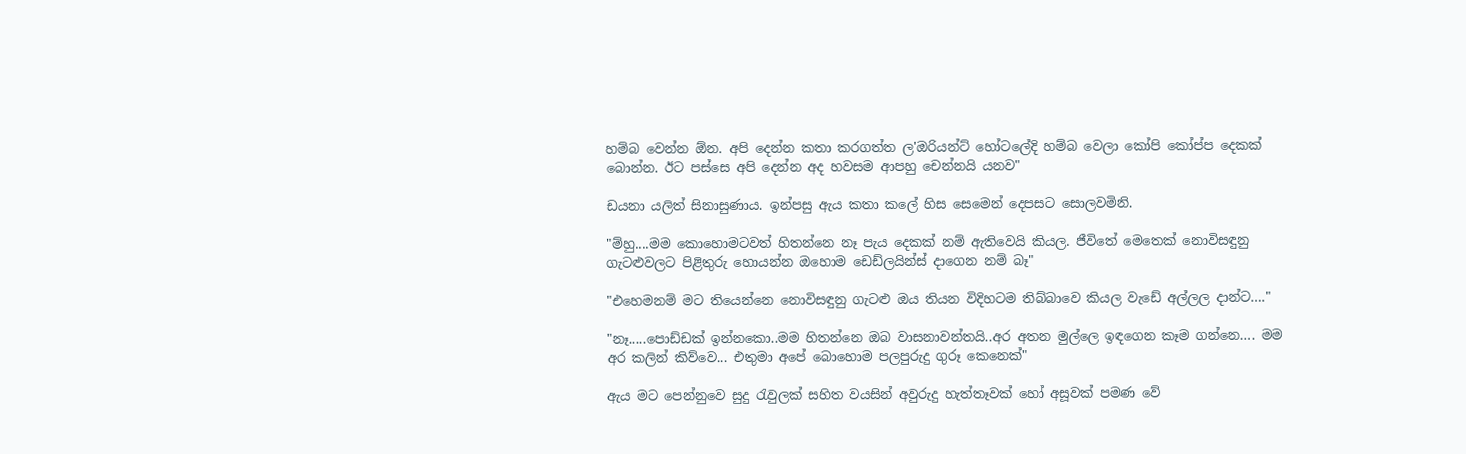හම්බ වෙන්න ඕන. අපි දෙන්න කතා කරගත්ත ල'ඔරියන්ට් හෝටලේදි හම්බ වෙලා කෝපි කෝප්ප දෙකක් බොන්න. ඊට පස්සෙ අපි දෙන්න අද හවසම ආපහු චෙන්නයි යනව"

ඩයනා යලිත් සිනාසුණාය. ඉන්පසු ඇය කතා කලේ හිස සෙමෙන් දෙපසට සොලවමිනි.

"ම්හු....මම කොහොමටවත් හිතන්නෙ නෑ පැය දෙකක් නම් ඇතිවෙයි කියල. ජීවිතේ මෙතෙක් නොවිසඳුනු ගැටළුවලට පිළිතුරු හොයන්න ඔහොම ඩෙඩ්ලයින්ස් දාගෙන නම් බෑ"

"එහෙමනම් මට තියෙන්නෙ නොවිසඳුනු ගැටළු ඔය තියන විදිහටම තිබ්බාවෙ කියල වැඩේ අල්ලල දාන්ට…."

"නෑ.....පොඩ්ඩක් ඉන්නකො..මම හිතන්නෙ ඔබ වාසනාවන්තයි..අර අතන මුල්ලෙ ඉඳගෙන කෑම ගන්නෙ…. මම අර කලින් කිව්වෙ... එතුමා අපේ බොහොම පලපුරුදු ගුරූ කෙනෙක්"

ඇය මට පෙන්නුවෙ සුදු රැවුලක් සහිත වයසින් අවුරුදු හැත්තෑවක් හෝ අසූවක් පමණ වේ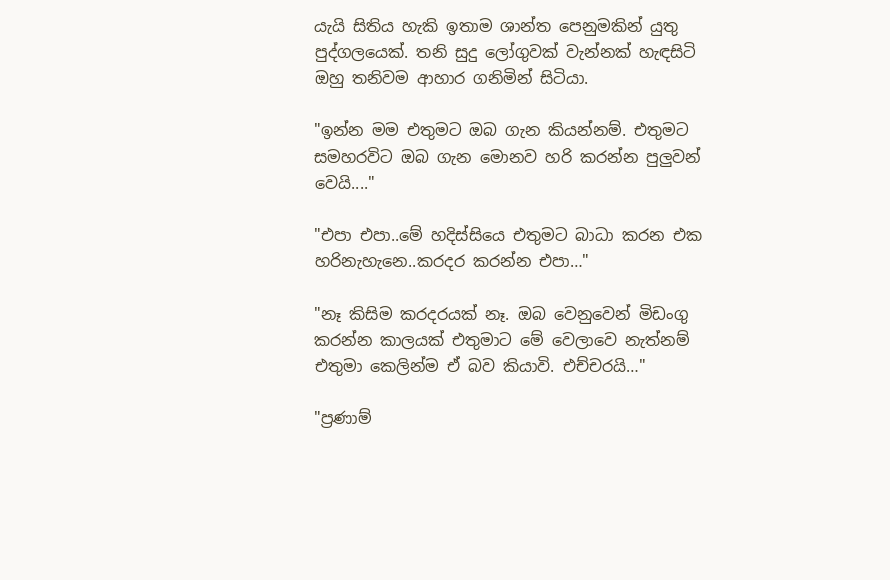යැයි සිතිය හැකි ඉතාම ශාන්ත පෙනුමකින් යුතු පුද්ගලයෙක්. තනි සුදු ලෝගුවක් වැන්නක් හැඳසිටි ඔහු තනිවම ආහාර ගනිමින් සිටියා.

"ඉන්න මම එතුමට ඔබ ගැන කියන්නම්. එතුමට සමහරවිට ඔබ ගැන මොනව හරි කරන්න පුලුවන් වෙයි...."

"එපා එපා..මේ හදිස්සියෙ එතුමට බාධා කරන එක හරිනැහැනෙ..කරදර කරන්න එපා…"

"නෑ කිසිම කරදරයක් නෑ. ඔබ වෙනුවෙන් මිඩංගු කරන්න කාලයක් එතුමාට මේ වෙලාවෙ නැත්නම් එතුමා කෙලින්ම ඒ බව කියාවි. එච්චරයි…"

"ප්‍රණාම්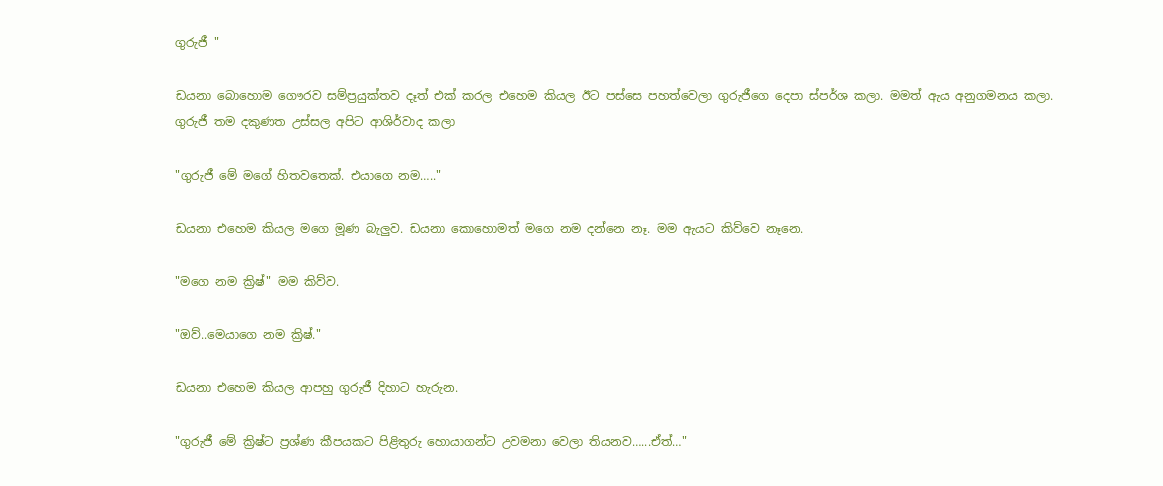ගුරුජී "

ඩයනා බොහොම ගෞරව සම්ප්‍රයුක්තව දෑත් එක් කරල එහෙම කියල ඊට පස්සෙ පහත්වෙලා ගුරුජීගෙ දෙපා ස්පර්ශ කලා. මමත් ඇය අනුගමනය කලා. ගුරුජී තම දකුණත උස්සල අපිට ආශිර්වාද කලා

"ගුරුජී මේ මගේ හිතවතෙක්. එයාගෙ නම….."

ඩයනා එහෙම කියල මගෙ මූණ බැලුව. ඩයනා කොහොමත් මගෙ නම දන්නෙ නෑ. මම ඇයට කිව්වෙ නෑනෙ.

"මගෙ නම ක්‍රිෂ්" මම කිව්ව.

"ඔව්..මෙයාගෙ නම ක්‍රිෂ්."

ඩයනා එහෙම කියල ආපහු ගුරුජී දිහාට හැරුන.

"ගුරුජී මේ ක්‍රිෂ්ට ප්‍රශ්ණ කීපයකට පිළිතුරු හොයාගන්ට උවමනා වෙලා තියනව…...ඒත්…"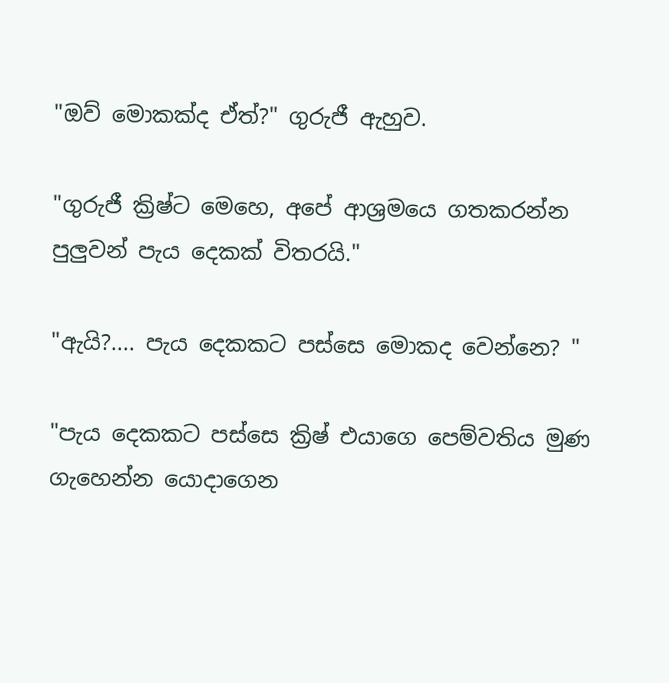"ඔව් මොකක්ද ඒත්?" ගුරුජී ඇහුව.

"ගුරුජී ක්‍රිෂ්ට මෙහෙ, අපේ ආශ්‍රමයෙ ගතකරන්න පුලුවන් පැය දෙකක් විතරයි."

"ඇයි?.... පැය දෙකකට පස්සෙ මොකද වෙන්නෙ? "

"පැය දෙකකට පස්සෙ ක්‍රිෂ් එයාගෙ පෙම්වතිය මුණ ගැහෙන්න යොදාගෙන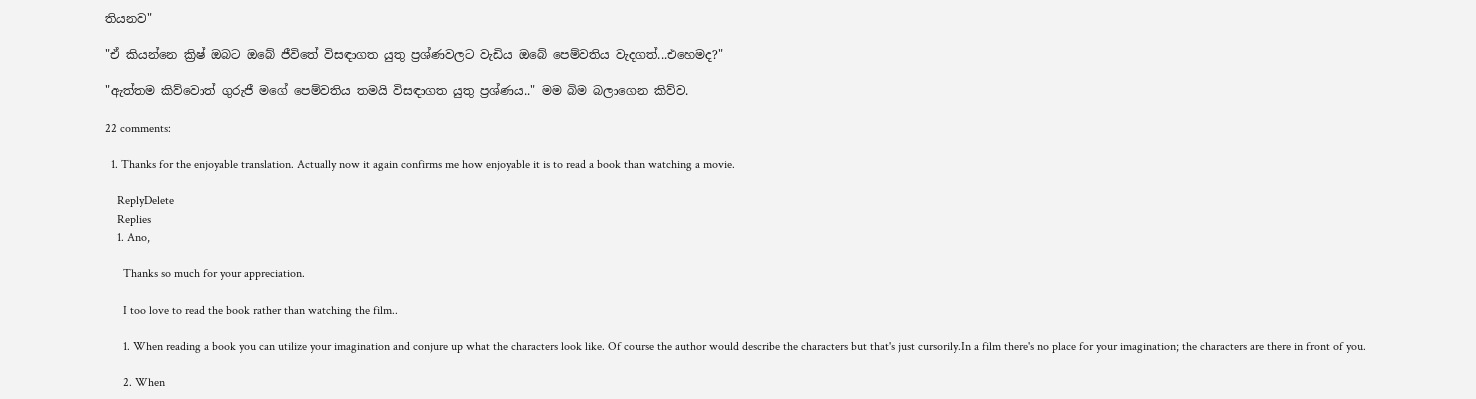තියනව"

"ඒ කියන්නෙ ක්‍රිෂ් ඔබට ඔබේ ජීවිතේ විසඳාගත යුතු ප්‍රශ්ණවලට වැඩිය ඔබේ පෙම්වතිය වැදගත්...එහෙමද?"

"ඇත්තම කිව්වොත් ගුරුජී මගේ පෙම්වතිය තමයි විසඳාගත යුතු ප්‍රශ්ණය.." මම බිම බලාගෙන කිව්ව.

22 comments:

  1. Thanks for the enjoyable translation. Actually now it again confirms me how enjoyable it is to read a book than watching a movie.

    ReplyDelete
    Replies
    1. Ano,

      Thanks so much for your appreciation.

      I too love to read the book rather than watching the film..

      1. When reading a book you can utilize your imagination and conjure up what the characters look like. Of course the author would describe the characters but that's just cursorily.In a film there's no place for your imagination; the characters are there in front of you.

      2. When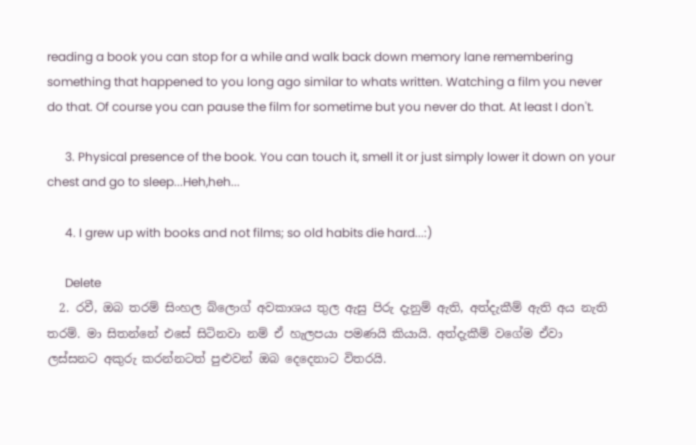reading a book you can stop for a while and walk back down memory lane remembering something that happened to you long ago similar to whats written. Watching a film you never do that. Of course you can pause the film for sometime but you never do that. At least I don't.

      3. Physical presence of the book. You can touch it, smell it or just simply lower it down on your chest and go to sleep...Heh,heh...

      4. I grew up with books and not films; so old habits die hard...:)

      Delete
  2. රවී, ඔබ තරම් සිංහල බ්ලොග් අවකාශය තුල ඇසු පිරු දැනුම් ඇති, අත්දැකීම් ඇති අය නැති තරම්. මා සිතන්නේ එසේ සිටිනවා නම් ඒ හැලපයා පමණයි කියායි. අත්දැකීම් වගේම ඒවා ලස්සනට අකුරු කරන්නටත් පුළුවන් ඔබ දෙදෙනාට විතරයි.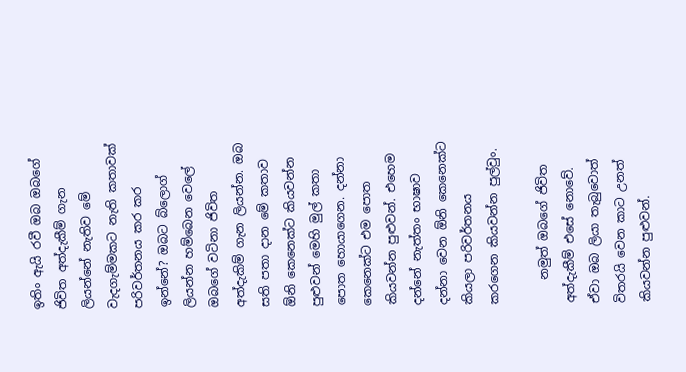ඉතිං ඇයි රවී ඔබ ඔබගේ ජිවිත අත්දැකීම් ගැන ලියන්නේ නැතිව මේ වැදගැම්මකට නැති කතාවක් පරිවර්තනය කර කර ඉන්නේ? ඔබට බ්ලොග් ලියන්න හම්බෙන වෙලේ ඔබගේ වටිනා ජිවිත අත්දැකිම් ගැන ලියන්න. ඔබ සති පතා දාන මේ කතාව ඕනි කෙනෙක්ට කියවන්න පුළුවන් මෙහි මුල් කතා පොත හොයාගෙන. දන්නා කෙනෙක්ට එම පොත කියවන්න පුළුවන්. එහෙම දන්නේ නැත්තං භාෂාව දන්නා වෙන ඕනි කෙනෙක්ට කියලා පරිවර්තනය කරගෙන කියවන්න පුල්වුං.

    නමුත් ඔබගේ ජිවිත අත්දැකීම් එසේ නොවේ. ඒවා ඔබ ලියා තැබුවොත් විතරයි වෙන කාට උනත් කියවන්න පුළුවන්.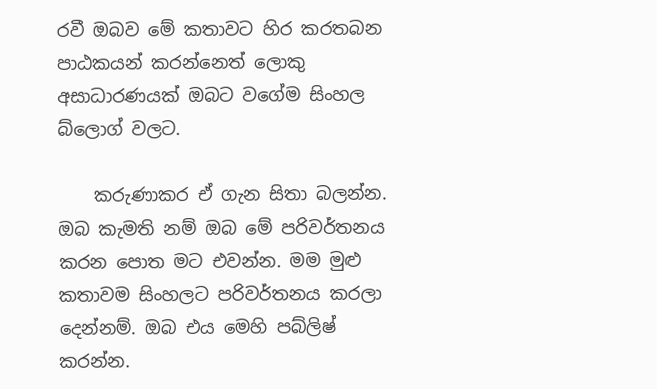රවී ඔබව මේ කතාවට හිර කරතබන පාඨකයන් කරන්නෙත් ලොකු අසාධාරණයක් ඔබට වගේම සිංහල බ්ලොග් වලට.

    කරුණාකර ඒ ගැන සිතා බලන්න. ඔබ කැමති නම් ඔබ මේ පරිවර්තනය කරන පොත මට එවන්න. මම මුළු කතාවම සිංහලට පරිවර්තනය කරලා දෙන්නම්. ඔබ එය මෙහි පබ්ලිෂ් කරන්න.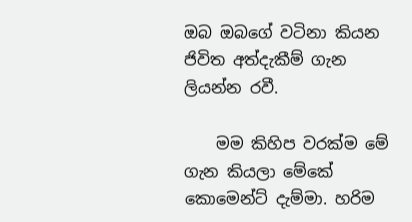ඔබ ඔබගේ වටිනා කියන ජිවිත අත්දැකීම් ගැන ලියන්න රවී.

    මම කිහිප වරක්ම මේ ගැන කියලා මේකේ කොමෙන්ට් දැම්මා. හරිම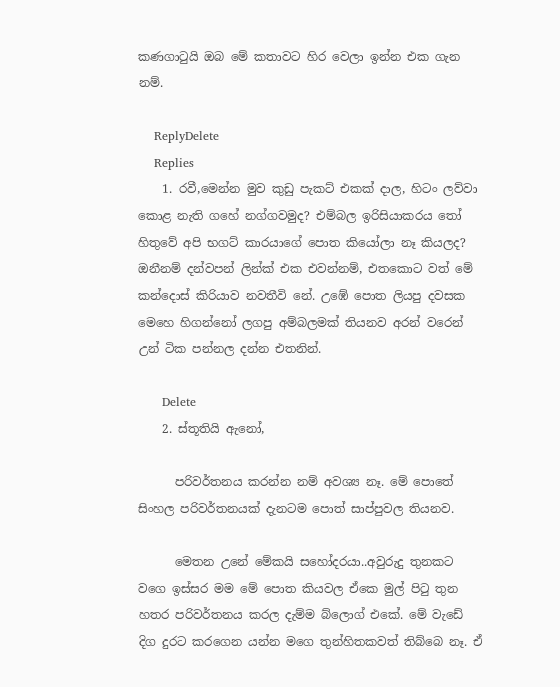කණගාටුයි ඔබ මේ කතාවට හිර වෙලා ඉන්න එක ගැන නම්.

    ReplyDelete
    Replies
    1. රවී,මෙන්න මුව කුඩු පැකට් එකක් දාල, හිටං ලව්වා කොළ නැති ගහේ නග්ගවමුද? එම්බල ඉරිසියාකරය තෝ හිතුවේ අපි භගට් කාරයාගේ පොත කියෝලා නෑ කියලද? ඔනීනම් දන්වපන් ලින්ක් එක එවන්නම්, එතකොට වත් මේ කන්දොස් කිරියාව නවතීවි නේ. උඹේ පොත ලියපු දවසක මෙහෙ හිගන්නෝ ලගපු අම්බලමක් තියනව අරන් වරෙන් උන් ටික පන්නල දන්න එතනින්.

      Delete
    2. ස්තූතියි ඇනෝ,

      පරිවර්තනය කරන්න නම් අවශ්‍ය නෑ. මේ පොතේ සිංහල පරිවර්තනයක් දැනටම පොත් සාප්පුවල තියනව.

      මෙතන උනේ මේකයි සහෝදරයා..අවුරුදු තුනකට වගෙ ඉස්සර මම මේ පොත කියවල ඒකෙ මුල් පිටු තුන හතර පරිවර්තනය කරල දැම්ම බ්ලොග් එකේ. මේ වැඩේ දිග දුරට කරගෙන යන්න මගෙ තුන්හිතකවත් තිබ්බෙ නෑ. ඒ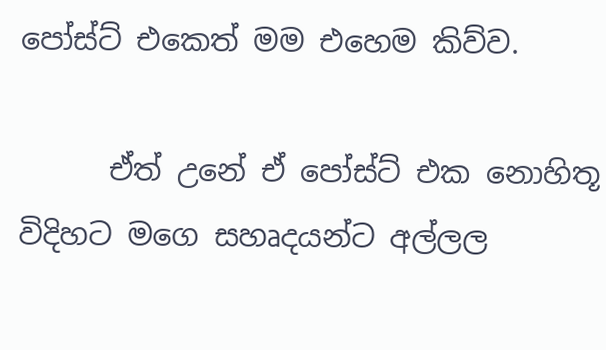පෝස්ට් එකෙත් මම එහෙම කිව්ව.

      ඒත් උනේ ඒ පෝස්ට් එක නොහිතූ විදිහට මගෙ සහෘදයන්ට අල්ලල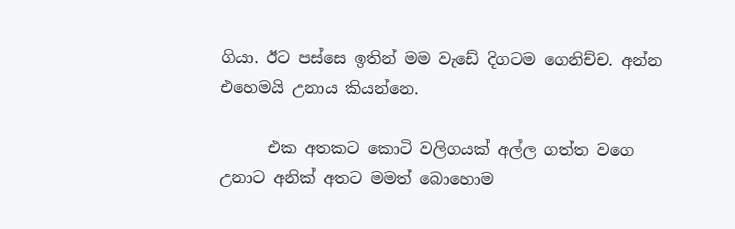ගියා. ඊට පස්සෙ ඉතින් මම වැඩේ දිගටම ගෙනිච්ච. අන්න එහෙමයි උනාය කියන්නෙ.

      එක අතකට කොටි වලිගයක් අල්ල ගත්ත වගෙ උනාට අනික් අතට මමත් බොහොම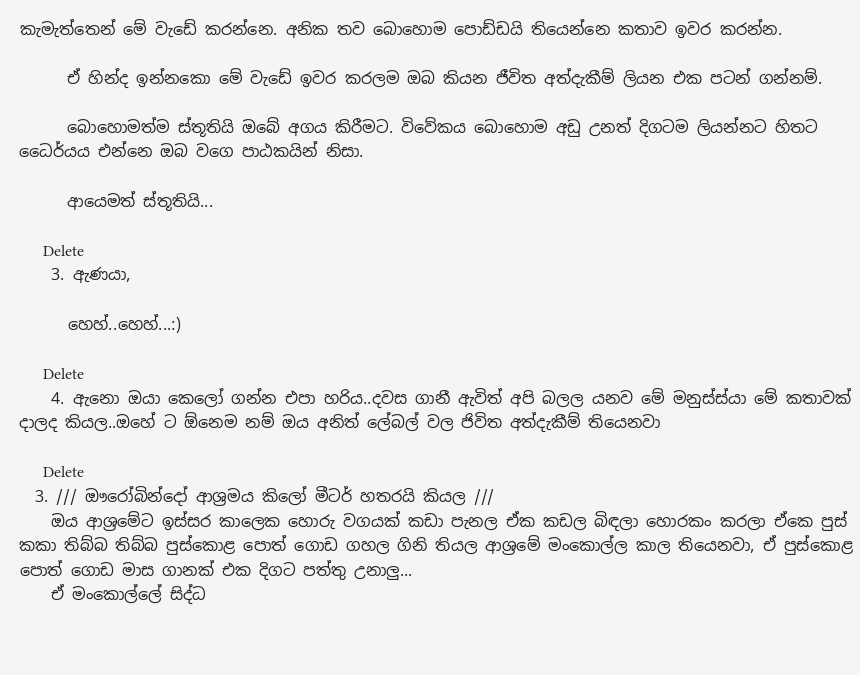කැමැත්තෙන් මේ වැඩේ කරන්නෙ. අනික තව බොහොම පොඩ්ඩයි තියෙන්නෙ කතාව ඉවර කරන්න.

      ඒ හින්ද ඉන්නකො මේ වැඩේ ඉවර කරලම ඔබ කියන ජීවිත අත්දැකීම් ලියන එක පටන් ගන්නම්.

      බොහොමත්ම ස්තූතියි ඔබේ අගය කිරීමට. විවේකය බොහොම අඩු උනත් දිගටම ලියන්නට හිතට ධෛර්යය එන්නෙ ඔබ වගෙ පාඨකයින් නිසා.

      ආයෙමත් ස්තූතියි...

      Delete
    3. ඇණයා,

      හෙහ්..හෙහ්...:)

      Delete
    4. ඇනො ඔයා කෙලෝ ගන්න එපා හරිය..දවස ගානී ඇවිත් අපි බලල යනව මේ මනුස්ස්යා මේ කතාවක් දාලද කියල..ඔහේ ට ඕනෙම නම් ඔය අනිත් ලේබල් වල ජිවිත අත්දැකීම් තියෙනවා

      Delete
  3. /// ඖරෝබින්දෝ ආශ්‍රමය කිලෝ මීටර් හතරයි කියල ///
    ඔය ආශ්‍රමේට ඉස්සර කාලෙක හොරු වගයක් කඩා පැනල ඒක කඩල බිඳලා හොරකං කරලා ඒකෙ පුස් කකා තිබ්බ තිබ්බ පුස්කොළ පොත් ගොඩ ගහල ගිනි තියල ආශ්‍රමේ මංකොල්ල කාල තියෙනවා, ඒ පුස්කොළ පොත් ගොඩ මාස ගානක් එක දිගට පත්තු උනාලු...
    ඒ මංකොල්ලේ සිද්ධ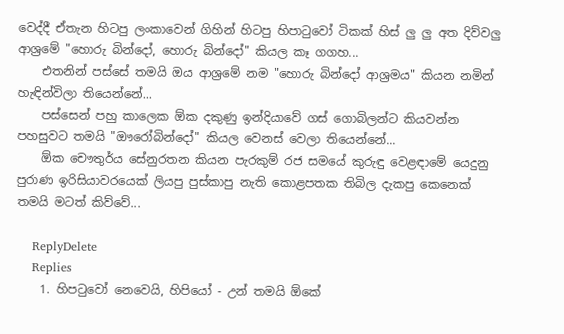වෙද්දී ඒතැන හිටපු ලංකාවෙන් ගිහින් හිටපු හිපාටුවෝ ටිකක් හිස් ලු ලු අත දිව්වලු ආශ්‍රමේ "හොරු බින්දෝ, හොරු බින්දෝ" කියල කෑ ගගහ...
    එතනින් පස්සේ තමයි ඔය ආශ්‍රමේ නම "හොරු බින්දෝ ආශ්‍රමය" කියන නමින් හැඳින්විලා තියෙන්නේ...
    පස්සෙන් පහු කාලෙක ඕක දකුණු ඉන්දියාවේ ගස් ගොබිලන්ට කියවන්න පහසුවට තමයි "ඖරෝබින්දෝ" කියල වෙනස් වෙලා තියෙන්නේ...
    ඕක චෞතුර්ය සේනුරතන කියන පැරකුම් රජ සමයේ කුරුඳු වෙළඳාමේ යෙදුනු පුරාණ ඉරිසියාවරයෙක් ලියපු පුස්කාපු නැති කොළපතක තිබිල දැකපු කෙනෙක් තමයි මටත් කිව්වේ...

    ReplyDelete
    Replies
    1. හිපටුවෝ නෙවෙයි, හිපියෝ - උන් තමයි ඕකේ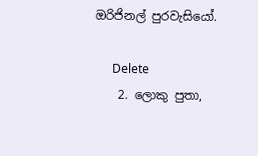ඔරිජිනල් පුරවැසියෝ.

      Delete
    2. ලොකු පුතා,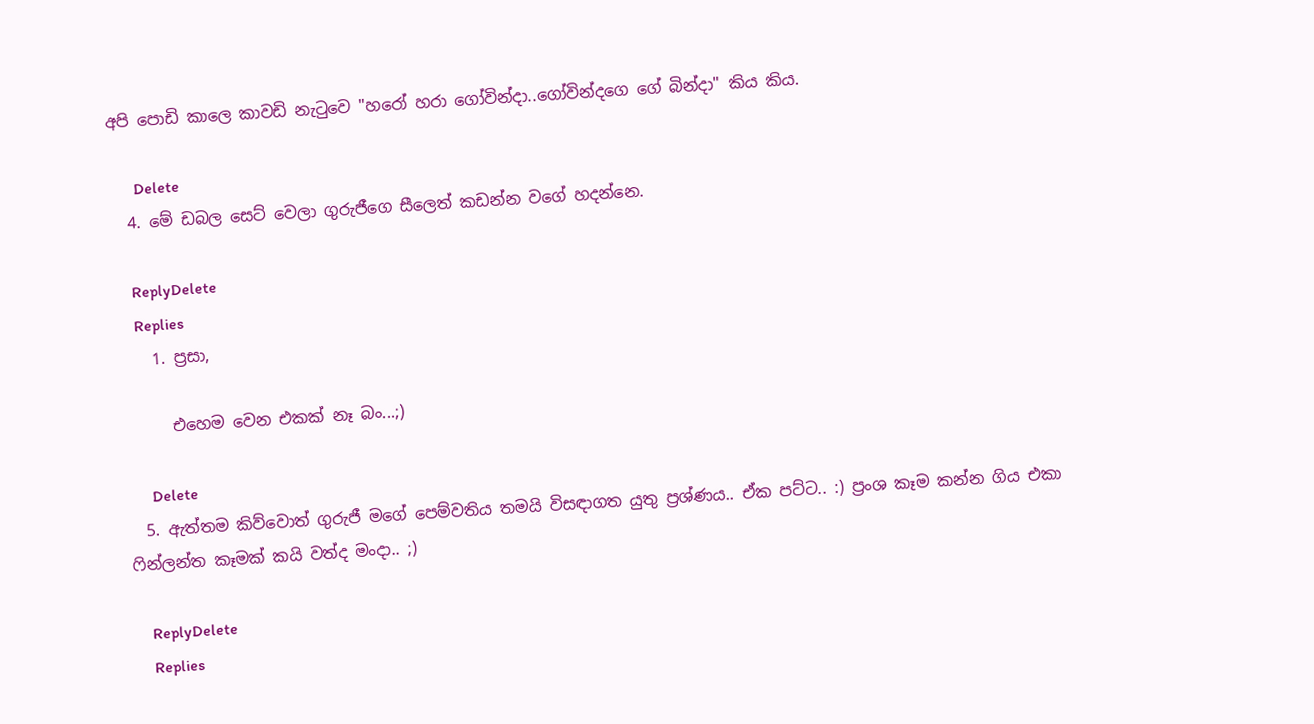අපි පොඩි කාලෙ කාවඩි නැටුවෙ "හරෝ හරා ගෝවින්දා..ගෝවින්දගෙ ගේ බින්දා" කිය කිය.

      Delete
  4. මේ ඩබල සෙට් වෙලා ගුරුජීගෙ සීලෙත් කඩන්න වගේ හදන්නෙ.

    ReplyDelete
    Replies
    1. ප්‍රසා,

      එහෙම වෙන එකක් නෑ බං...;)

      Delete
  5. ඇත්තම කිව්වොත් ගුරුජී මගේ පෙම්වතිය තමයි විසඳාගත යුතු ප්‍රශ්ණය.. ඒක පට්ට.. :) ප්‍රංශ කෑම කන්න ගිය එකා ෆින්ලන්ත කෑමක් කයි වත්ද මංදා.. ;)

    ReplyDelete
    Replies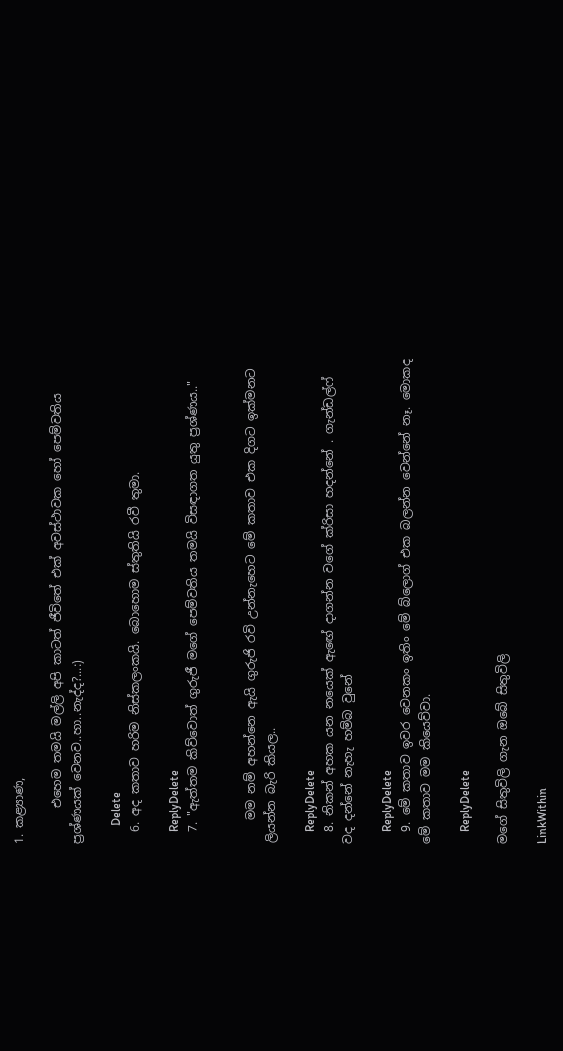1. කළ්‍යාණ,

      එහෙම තමයි මල්ලි අපි කාටත් ජීවිතේ එක් අවස්ථාවක හෝ පෙම්වතිය ප්‍රශ්ණයක් වෙනව..හා..නැද්ද?...:)

      Delete
  6. අද කතාව හරිම නිස්කලංකයි. බොහොම ස්තුතියි රවී තුමා.

    ReplyDelete
  7. "ඇත්තම කිව්වොත් ගුරුජී මගේ පෙම්වතිය තමයි විසඳාගත යුතු ප්‍රශ්ණය.."


    මම නම් අහන්නෙ ඇයි ගුරුජි රවි උන්නැහෙට මේ කතාව එක දිගට ඉක්මනට ලියන්න බැරි කියල..

    ReplyDelete
  8. නිකන් අහක යන නයෙක් ඇඟේ දාගන්න වගේ ක්රිසා හදන්නේ . ගැන්ඩල්ෆ් වද දන්නේ නැහැ හම්බ වුනේ

    ReplyDelete
  9. මේ කතාව ඉවර වෙනකං ඉතිං මේ බ්ලොග් එක බලන්න වෙන්නේ නෑ. මොකද මේ කතාව මම කියෙව්වා.

    ReplyDelete

මගේ සිතුවිලි ගැන ඔබේ සිතුවිලි

LinkWithin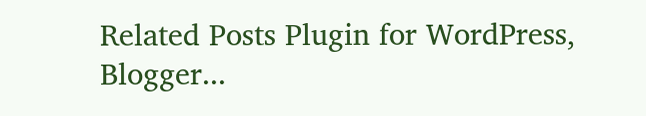Related Posts Plugin for WordPress, Blogger...